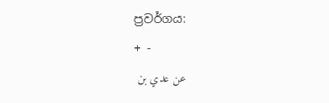ප්‍රවර්ගය:
+ -
عن عدي بن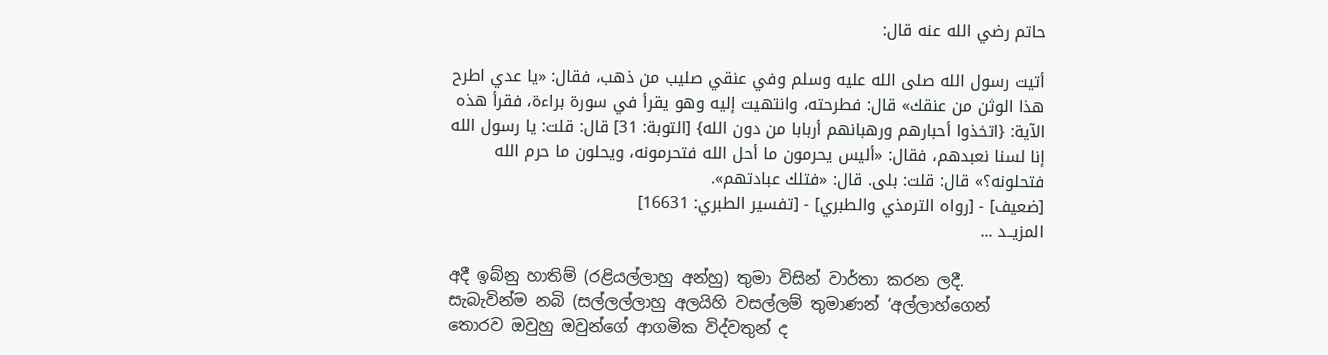حاتم رضي الله عنه قال:

أتيت رسول الله صلى الله عليه وسلم وفي عنقي صليب من ذهب، فقال: «يا عدي اطرح هذا الوثن من عنقك» قال: فطرحته، وانتهيت إليه وهو يقرأ في سورة براءة، فقرأ هذه الآية: {اتخذوا أحبارهم ورهبانهم أربابا من دون الله} [التوبة: 31] قال: قلت: يا رسول الله إنا لسنا نعبدهم، فقال: «أليس يحرمون ما أحل الله فتحرمونه، ويحلون ما حرم الله فتحلونه؟» قال: قلت: بلى. قال: «فتلك عبادتهم».
[ضعيف] - [رواه الترمذي والطبري] - [تفسير الطبري: 16631]
المزيــد ...

අදී ඉබ්නු හාතිම් (රළියල්ලාහු අන්හු) තුමා විසින් වාර්තා කරන ලදී. සැබැවින්ම නබි (සල්ලල්ලාහු අලයිහි වසල්ලම් තුමාණන් ‘අල්ලාහ්ගෙන් තොරව ඔවුහු ඔවුන්ගේ ආගමික විද්වතුන් ද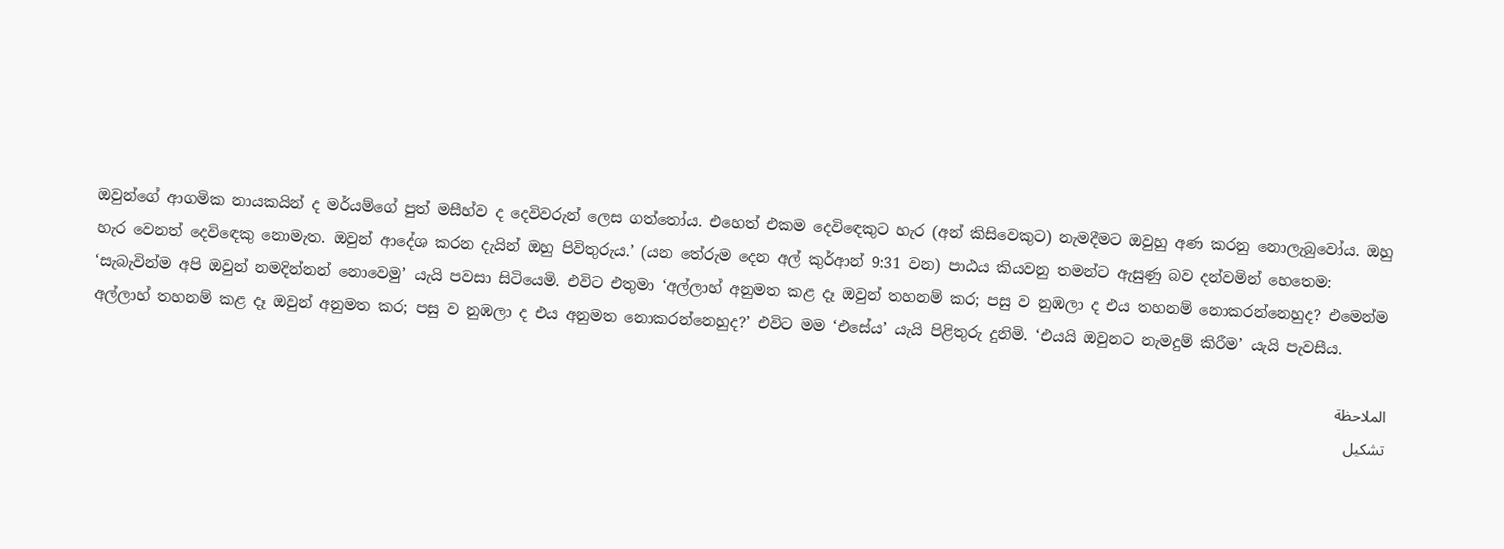ඔවුන්ගේ ආගමික නායකයින් ද මර්යම්ගේ පුත් මසීහ්ව ද දෙවිවරුන් ලෙස ගත්තෝය. එහෙත් එකම දෙවිඳෙකුට හැර (අන් කිසිවෙකුට) නැමදීමට ඔවුහු අණ කරනු නොලැබුවෝය. ඔහු හැර වෙනත් දෙවිඳෙකු නොමැත. ඔවුන් ආදේශ කරන දැයින් ඔහු පිවිතුරුය.’ (යන තේරුම දෙන අල් කුර්ආන් 9:31 වන) පාඨය කියවනු තමන්ට ඇසුණු බව දන්වමින් හෙතෙම: ‘සැබැවින්ම අපි ඔවුන් නමදින්නන් නොවෙමු’ යැයි පවසා සිටියෙමි. එවිට එතුමා ‘අල්ලාහ් අනුමත කළ දෑ ඔවුන් තහනම් කර; පසු ව නුඹලා ද එය තහනම් නොකරන්නෙහුද? එමෙන්ම අල්ලාහ් තහනම් කළ දෑ ඔවුන් අනුමත කර; පසු ව නුඹලා ද එය අනුමත නොකරන්නෙහුද?’ එවිට මම ‘එසේය’ යැයි පිළිතුරු දුනිමි. ‘එයයි ඔවුනට නැමදුම් කිරීම’ යැයි පැවසීය.

الملاحظة
تشكيل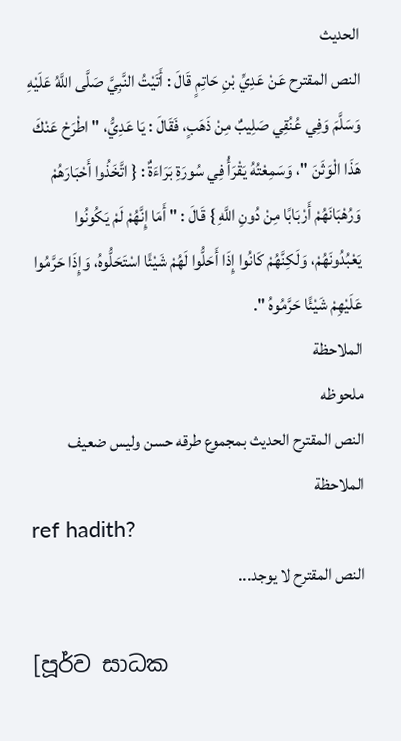الحديث
النص المقترح عَنْ عَدِيِّ بْنِ حَاتِمٍ قَالَ : أَتَيْتُ النَّبِيَّ صَلَّى اللَّهُ عَلَيْهِ وَسَلَّمَ وَفِي عُنُقِي صَلِيبٌ مِنْ ذَهَبٍ، فَقَالَ : يَا عَدِيُّ، " اطْرَحْ عَنْكَ هَذَا الْوَثَنَ "، وَسَمِعْتُهُ يَقْرَأُ فِي سُورَةِ بَرَاءَةٌ : { اتَّخَذُوا أَحْبَارَهُمْ وَرُهْبَانَهُمْ أَرْبَابًا مِنْ دُونِ اللَّهِ } قَالَ : " أَمَا إِنَّهُمْ لَمْ يَكُونُوا يَعْبُدُونَهُمْ، وَلَكِنَّهُمْ كَانُوا إِذَا أَحَلُّوا لَهُمْ شَيْئًا اسْتَحَلُّوهُ، وَإِذَا حَرَّمُوا عَلَيْهِمْ شَيْئًا حَرَّمُوهُ ".
الملاحظة
ملحوظه
النص المقترح الحديث بمجموع طرقه حسن وليس ضعيف
الملاحظة
ref hadith?
النص المقترح لا يوجد...

[පූර්ව සාධක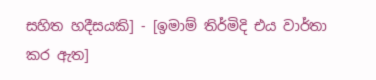සහිත හදීසයකි] - [ඉමාම් තිර්මිදි එය වාර්තා කර ඇත]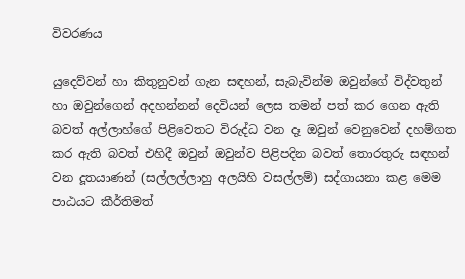විවරණය

යුදෙව්වන් හා කිතුනුවන් ගැන සඳහන්, සැබැවින්ම ඔවුන්ගේ විද්වතුන් හා ඔවුන්ගෙන් අදහන්නන් දෙවියන් ලෙස තමන් පත් කර ගෙන ඇති බවත් අල්ලාහ්ගේ පිළිවෙතට විරුද්ධ වන දෑ ඔවුන් වෙනුවෙන් දහම්ගත කර ඇති බවත් එහිදී ඔවුන් ඔවුන්ව පිළිපදින බවත් තොරතුරු සඳහන් වන දූතයාණන් (සල්ලල්ලාහු අලයිහි වසල්ලම්) සද්ගායනා කළ මෙම පාඨයට කීර්තිමත්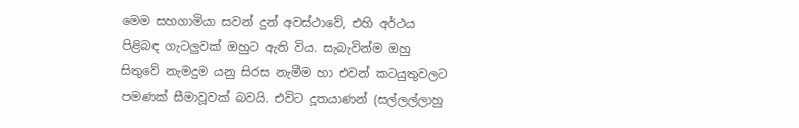මෙම සහගාමියා සවන් දුන් අවස්ථාවේ, එහි අර්ථය පිළිබඳ ගැටලුවක් ඔහුට ඇති විය. සැබැවින්ම ඔහු සිතුවේ නැමදුම යනු සිරස නැමීම හා එවන් කටයුතුවලට පමණක් සීමාවූවක් බවයි. එවිට දූතයාණන් (සල්ලල්ලාහු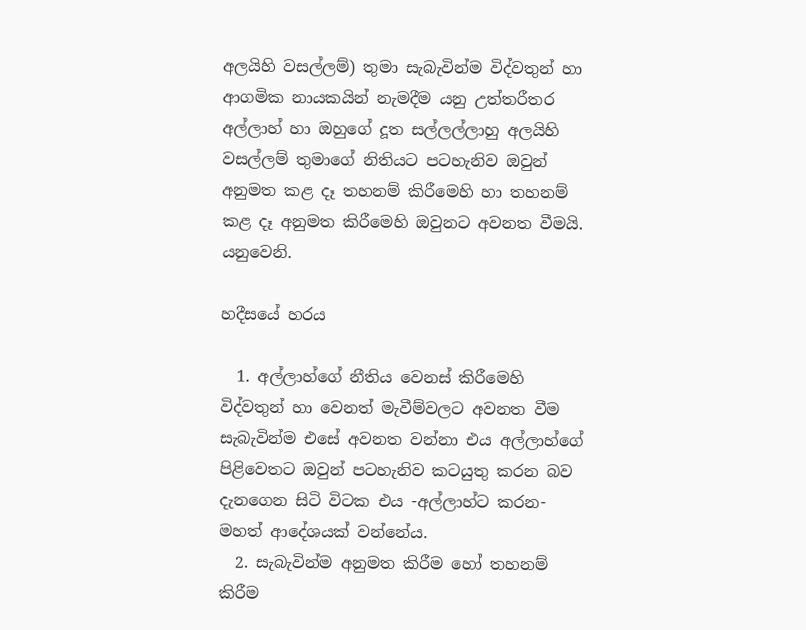අලයිහි වසල්ලම්) තුමා සැබැවින්ම විද්වතුන් හා ආගමික නායකයින් නැමදීම යනු උත්තරීතර අල්ලාහ් හා ඔහුගේ දූත සල්ලල්ලාහු අලයිහි වසල්ලම් තුමාගේ නිතියට පටහැනිව ඔවුන් අනුමත කළ දෑ තහනම් කිරීමෙහි හා තහනම් කළ දෑ අනුමත කිරීමෙහි ඔවුනට අවනත වීමයි. යනුවෙනි.

හදීසයේ හරය

  1. අල්ලාහ්ගේ නීතිය වෙනස් කිරීමෙහි විද්වතුන් හා වෙනත් මැවීම්වලට අවනත වීම සැබැවින්ම එසේ අවනත වන්නා එය අල්ලාහ්ගේ පිළිවෙතට ඔවුන් පටහැනිව කටයුතු කරන බව දැනගෙන සිටි විටක එය -අල්ලාහ්ට කරන- මහත් ආදේශයක් වන්නේය.
  2. සැබැවින්ම අනුමත කිරීම හෝ තහනම් කිරීම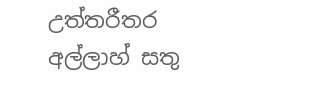උත්තරීතර අල්ලාහ් සතු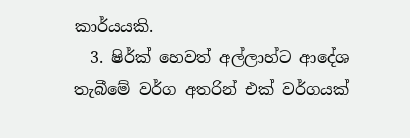කාර්යයකි.
  3. ෂිර්ක් හෙවත් අල්ලාහ්ට ආදේශ තැබීමේ වර්ග අතරින් එක් වර්ගයක්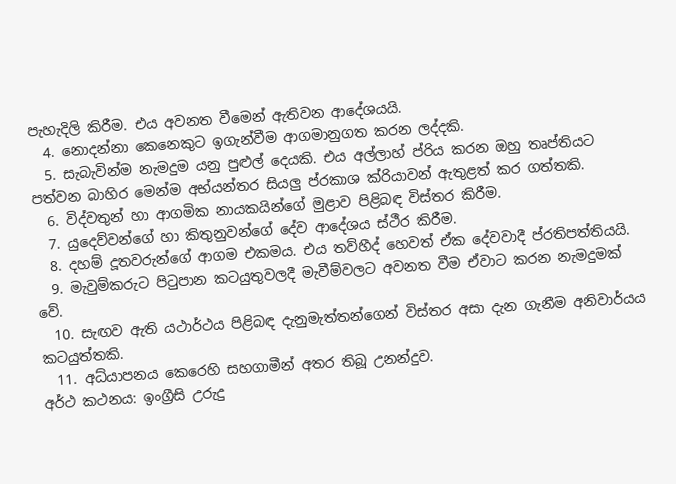පැහැදිලි කිරීම. එය අවනත වීමෙන් ඇතිවන ආදේශයයි.
  4. නොදන්නා කෙනෙකුට ඉගැන්වීම ආගමානුගත කරන ලද්දකි.
  5. සැබැවින්ම නැමදුම යනු පුළුල් දෙයකි. එය අල්ලාහ් ප්රිය කරන ඔහු තෘප්තියට පත්වන බාහිර මෙන්ම අභ්යන්තර සියලු ප්රකාශ ක්රියාවන් ඇතුළත් කර ගත්තකි.
  6. විද්වතුන් හා ආගමික නායකයින්ගේ මුළාව පිළිබඳ විස්තර කිරීම.
  7. යුදෙව්වන්ගේ හා කිතුනුවන්ගේ දේව ආදේශය ස්ථීර කිරීම.
  8. දහම් දූතවරුන්ගේ ආගම එකමය. එය තව්හීද් හෙවත් ඒක දේවවාදී ප්රතිපත්තියයි.
  9. මැවුම්කරුට පිටුපාන කටයුතුවලදී මැවීම්වලට අවනත වීම ඒවාට කරන නැමදුමක් වේ.
  10. සැඟව ඇති යථාර්ථය පිළිබඳ දැනුමැත්තන්ගෙන් විස්තර අසා දැන ගැනීම අනිවාර්යය කටයුත්තකි.
  11. අධ්යාපනය කෙරෙහි සහගාමීන් අතර තිබූ උනන්දුව.
අර්ථ කථනය: ඉංග්‍රීසි උරුදු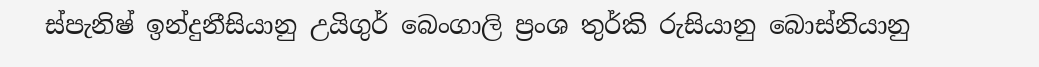ස්පැනිෂ් ඉන්දුනීසියානු උයිගුර් බෙංගාලි ප්‍රංශ තුර්කි රුසියානු බොස්නියානු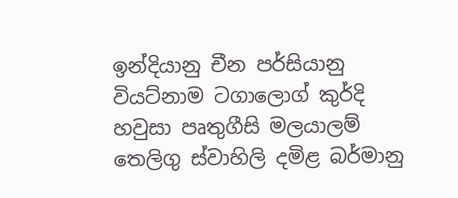ඉන්දියානු චීන පර්සියානු වියට්නාම ටගාලොග් කුර්දි හවුසා පෘතුගීසි මලයාලම් තෙලිගු ස්වාහිලි දමිළ බර්මානු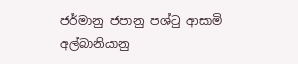ජර්මානු ජපානු පශ්ටු ආසාමි අල්බානියානු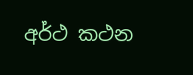අර්ථ කථන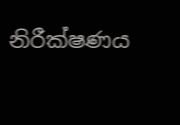නිරීක්ෂණය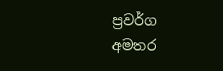ප්‍රවර්ග
අමතර